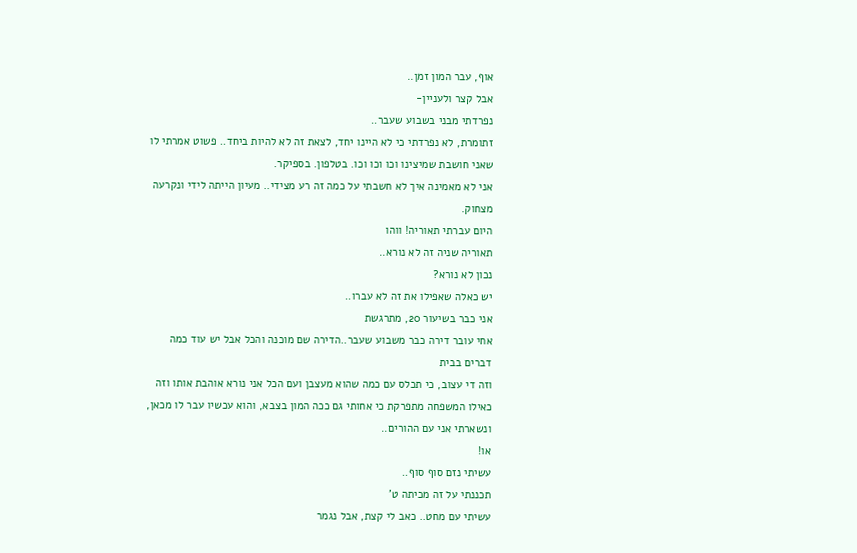אוף, עבר המון זמן..
אבל קצר ולעניין-
נפרדתי מבני בשבוע שעבר..
זתומרת, לא נפרדתי כי לא היינו יחד, לצאת זה לא להיות ביחד.. פשוט אמרתי לו שאני חושבת שמיצינו וכו וכו וכו. בטלפון. בספיקר.
אני לא מאמינה איך לא חשבתי על כמה זה רע מצידי.. מעיון הייתה לידי ונקרעה מצחוק.
היום עברתי תאוריה! ווהו
תאוריה שניה זה לא נורא..
נכון לא נורא?
יש כאלה שאפילו את זה לא עברו..
אני כבר בשיעור 20, מתרגשת
אחי עובר דירה כבר משבוע שעבר..הדירה שם מוכנה והכל אבל יש עוד כמה דברים בבית
וזה די עצוב, כי תכלס עם כמה שהוא מעצבן ועם הכל אני נורא אוהבת אותו וזה כאילו המשפחה מתפרקת כי אחותי גם ככה המון בצבא, והוא עכשיו עבר לו מכאן, ונשארתי אני עם ההורים..
או!
עשיתי נזם סוף סוף..
תכננתי על זה מכיתה ט'
עשיתי עם מחט.. כאב לי קצת, אבל נגמר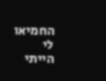החמיאו לי
הייתי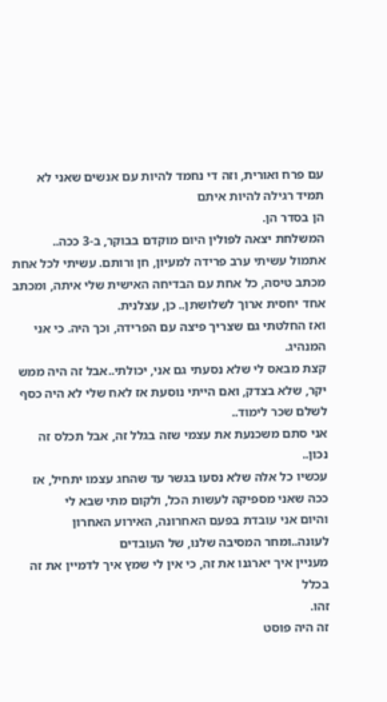עם פרח ואורית, וזה די נחמד להיות עם אנשים שאני לא תמיד רגילה להיות איתם
הן בסדר הן.
המשלחת יצאה לפולין היום מוקדם בבוקר, ב-3 ככה..
אתמול עשיתי ערב פרידה למעיון, חן ורותם. עשיתי לכל אחת מכתב טיסה, כל אחת עם הבדיחה האישית שלי איתה, ומכתב אחד יחסית ארוך לשלושתן.. כן, עצלנית.
ואז החלטתי גם שצריך פיצה עם הפרידה, וכך היה. כי אני המנהיג.
קצת מבאס לי שלא נסעתי גם אני, יכולתי..אבל זה היה ממש יקר, שלא בצדק, ואם הייתי נוסעת אז לאח שלי לא היה כסף לשלם שכר לימוד..
אני סתם משכנעת את עצמי שזה בגלל זה, אבל תכלס זה נכון..
עכשיו כל אלה שלא נסעו בגשר עד שהחג עצמו יתחיל, אז ככה שאני מספיקה לעשות הכל, ולקום מתי שבא לי
והיום אני עובדת בפעם האחרונה, האירוע האחרון לעונה..ומחר המסיבה שלנו, של העובדים
מעניין איך יארגנו את זה, כי אין לי שמץ איך לדמיין את זה בכלל
זהו.
זה היה פוסט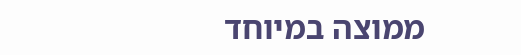ממוצה במיוחד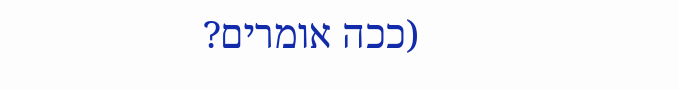(ככה אומרים?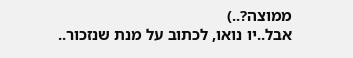ממוצה?..)
אבל..יו נואו, לכתוב על מנת שנזכור..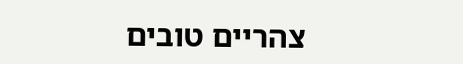צהריים טובים